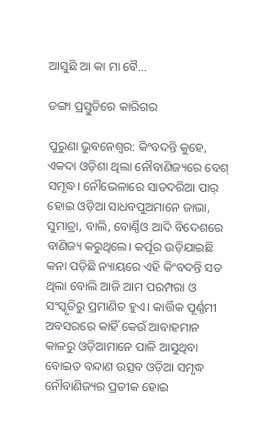ଆସୁଛି ଆ କା ମା ବୈ…

ଡଙ୍ଗା ପ୍ରସ୍ତୁତିରେ କାରିଗର

ପୁରୁଣା ଭୁବନେଶ୍ବର: କିଂବଦନ୍ତି କୁହେ, ଏକଦା ଓଡ଼ିଶା ଥିଲା ନୌବାଣିଜ୍ୟରେ ବେଶ୍‌ ସମୃଦ୍ଧ। ନୌଭେଳାରେ ସାତଦରିଆ ପାର୍‌ ହୋଇ ଓଡ଼ିଆ ସାଧବପୁଅମାନେ ଜାଭା, ସୁମାତ୍ରା, ବାଲି, ବୋର୍ଣ୍ଣିଓ ଆଦି ବିଦେଶରେ ବାଣିଜ୍ୟ କରୁଥିଲେ। କର୍ପୂର ଉଡ଼ିଯାଇଛି କନା ପଡ଼ିଛି ନ୍ୟାୟରେ ଏହି କିଂବଦନ୍ତି ସତ ଥିଲା ବୋଲି ଆଜି ଆମ ପରମ୍ପରା ଓ ସଂସ୍କୃତିରୁ ପ୍ରମାଣିତ ହୁଏ। କାର୍ତ୍ତିକ ପୂର୍ଣ୍ଣମୀ ଅବସରରେ କାହିଁ କେଉଁ ଆବାହମାନ କାଳରୁ ଓଡ଼ିଆମାନେ ପାଳି ଆସୁଥିବା ବୋଇତ ବନ୍ଦାଣ ଉତ୍ସବ ଓଡ଼ିଆ ସମୃଦ୍ଧ ନୌବାଣିଜ୍ୟର ପ୍ରତୀକ ହୋଇ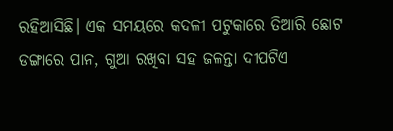ରହିଆସିଛି। ଏକ ସମୟରେ କଦଳୀ ପଟୁକାରେ ତିଆରି ଛୋଟ ଡଙ୍ଗାରେ ପାନ, ଗୁଆ ରଖିବା ସହ ଜଳନ୍ତା ଦୀପଟିଏ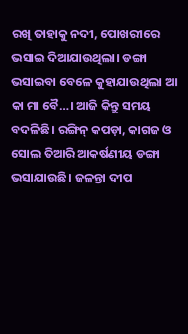ରଖି ତାହାକୁ ନଦୀ, ପୋଖରୀ‌ରେ ଭସାଇ ଦିଆଯାଉଥିଲା। ଡଙ୍ଗା ଭସାଇବା ବେଳେ କୁହାଯାଉଥିଲା ଆ କା ମ‌ା ବୈ…। ଆଜି କିନ୍ତୁ ସମୟ ବଦଳିଛି। ରଙ୍ଗିନ୍‌ କପଡ଼ା, କାଗଜ ଓ ସୋଲ ତିଆରି ଆକର୍ଷଣୀୟ ଡଙ୍ଗା ଭସାଯାଉଛି। ଜଳନ୍ତା ଦୀପ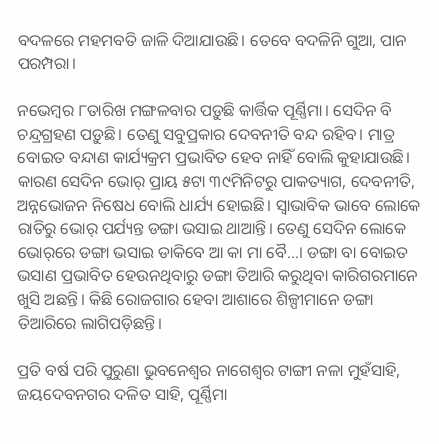ବଦଳରେ ମହମବତି ଜାଳି ଦିଆଯାଉଛି। ‌ତେବେ ବଦଳିନି ଗୁଆ, ପାନ ପରମ୍ପରା।

ନଭେମ୍ବର ୮ତାରିଖ ମଙ୍ଗଳବାର ପଡ଼ୁଛି କାର୍ତ୍ତିକ ପୂର୍ଣ୍ଣିମା। ସେଦିନ ବି ଚନ୍ଦ୍ରଗ୍ରହଣ ପଡ଼ୁଛି। ତେଣୁ ସବୁପ୍ରକାର ଦେବନୀତି ବନ୍ଦ ରହିବ। ମାତ୍ର ବୋଇତ ବନ୍ଦାଣ କାର୍ଯ୍ୟକ୍ରମ ପ୍ରଭାବିତ ହେବ ନାହିଁ ବୋଲି କୁହାଯାଉଛି। କାରଣ ସେଦିନ ଭୋର୍‌ ପ୍ରାୟ ୫ଟା ୩୯ମିନିଟରୁ ପାକତ୍ୟାଗ, ଦେବନୀତି, ଅନ୍ନଭୋଜନ ନିଷେଧ ବୋଲି ଧାର୍ଯ୍ୟ ହୋଇଛି। ସ୍ବାଭାବିକ ଭାବେ ଲୋକେ ରାତିରୁ ଭୋର୍‌ ପର୍ଯ୍ୟନ୍ତ ଡଙ୍ଗା ଭସାଇ ଥାଆନ୍ତି। ତେଣୁ ସେଦିନ ଲୋକେ ଭୋର୍‌ରେ ଡଙ୍ଗା ଭସାଇ ଡାକିବେ ଆ କା ମା ବୈ…। ଡଙ୍ଗା ବା ବୋଇତ ଭସାଣ ପ୍ରଭାବିତ ହେଉନଥିବାରୁ ଡଙ୍ଗା ତିଆରି କରୁଥିବା କାରିଗରମାନେ ଖୁସି ଅଛନ୍ତି। କିଛି ରୋଜଗାର ହେବା ଆଶା‌ରେ ଶିଳ୍ପୀମାନେ ଡଙ୍ଗା ତିଆରିରେ ଲାଗିପଡ଼ିଛନ୍ତି।

ପ୍ରତି ବର୍ଷ ପରି ପୁରୁଣା ଭୁବନେଶ୍ବର ନାଗେଶ୍ବର ଟାଙ୍ଗୀ ନଳା ମୁହଁସାହି, ଜୟଦେବନଗର ଦଳିତ ସାହି, ପୂର୍ଣ୍ଣିମା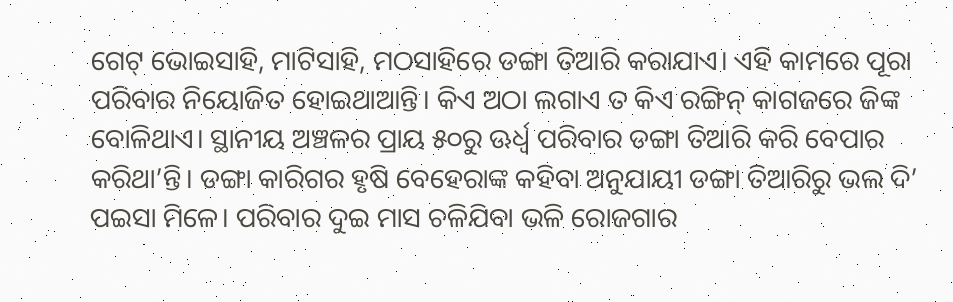ଗେଟ୍ ଭୋଇସାହି, ମାଟିସାହି, ମଠସାହିରେ ଡଙ୍ଗା ତିଆରି କରାଯାଏ। ଏହି କାମରେ ପୂରା ପରିବାର ନିୟୋଜିତ ହୋଇଥାଆନ୍ତି। କିଏ ଅଠା ଲଗାଏ ତ କିଏ ରଙ୍ଗିନ୍ କାଗଜରେ ଜିଙ୍କ ବୋଳିଥାଏ। ସ୍ଥାନୀୟ ଅଞ୍ଚଳ‌ର ପ୍ରାୟ ୫୦ରୁ ଊର୍ଧ୍ବ ପରିବାର ଡଙ୍ଗା ତିଆରି କରି ବେପାର କରିଥା’ନ୍ତି। ଡଙ୍ଗା କାରିଗର ହୃଷି ବେହେରାଙ୍କ କହିବା ଅନୁଯାୟୀ ଡଙ୍ଗା ତିଆରିରୁ ଭଲ ଦି’ ପଇସା ମିଳେ। ପରିବାର ଦୁଇ ମାସ ଚଳିଯିବା ଭଳି ରୋଜଗାର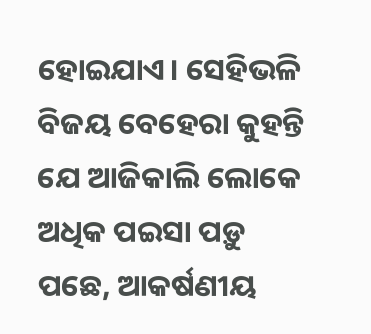ହୋଇଯାଏ। ସେହିଭଳି ବିଜୟ ବେହେରା କୁହନ୍ତି ଯେ ଆଜିକାଲି ଲୋକେ ଅଧିକ ପଇସା ପଡ଼ୁ ପଛେ, ଆକର୍ଷଣୀୟ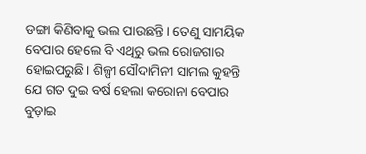ଡଙ୍ଗା କିଣିବାକୁ ଭଲ ପାଉଛନ୍ତି। ତେଣୁ ସାମୟିକ ବେପାର ହେଲେ ବି ଏଥିରୁ ଭଲ ରୋଜଗାର ହୋଇପରୁଛି। ଶିଳ୍ପୀ ସୌଦାମିନୀ ସାମଲ କୁହନ୍ତି ଯେ ଗତ ଦୁଇ ବର୍ଷ ହେଲା କରୋନା ବେପାର ବୁଡ଼ାଇ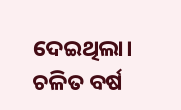ଦେଇଥିଲା। ଚଳିତ ବର୍ଷ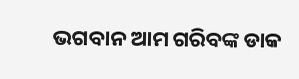ଭଗବାନ ଆମ ଗରିବଙ୍କ ଡାକ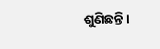ଶୁଣିଛନ୍ତି।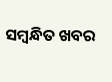ସମ୍ବନ୍ଧିତ ଖବର